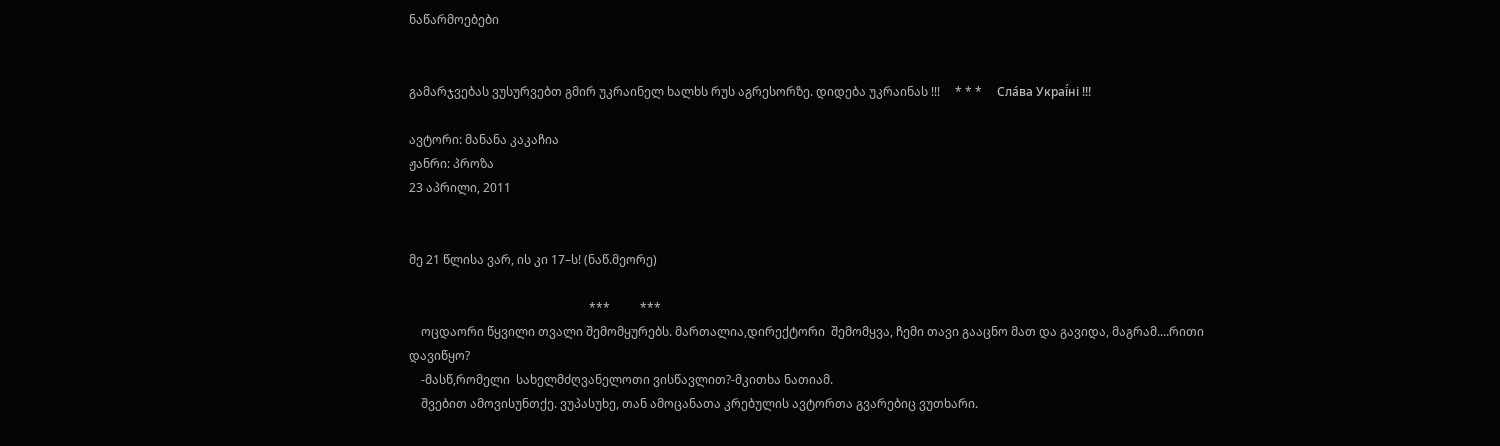ნაწარმოებები


გამარჯვებას ვუსურვებთ გმირ უკრაინელ ხალხს რუს აგრესორზე. დიდება უკრაინას !!!     * * *     Сла́ва Украї́ні !!!

ავტორი: მანანა კაკაჩია
ჟანრი: პროზა
23 აპრილი, 2011


მე 21 წლისა ვარ, ის კი 17–ს! (ნაწ.მეორე)

                                                            ***          ***
    ოცდაორი წყვილი თვალი შემომყურებს. მართალია,დირექტორი  შემომყვა, ჩემი თავი გააცნო მათ და გავიდა, მაგრამ....რითი დავიწყო?
    -მასწ,რომელი  სახელმძღვანელოთი ვისწავლით?-მკითხა ნათიამ.
    შვებით ამოვისუნთქე. ვუპასუხე, თან ამოცანათა კრებულის ავტორთა გვარებიც ვუთხარი.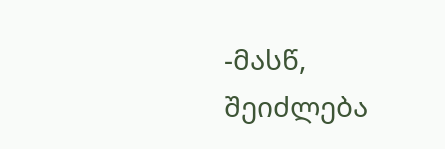-მასწ, შეიძლება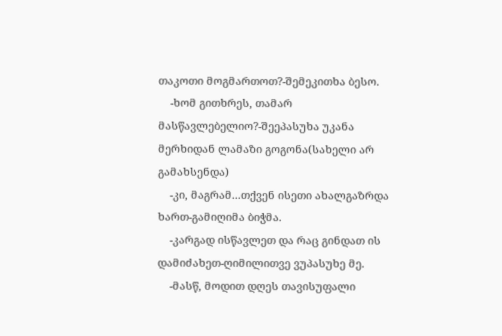თაკოთი მოგმართოთ?-შემეკითხა ბესო.
    -ხომ გითხრეს, თამარ მასწავლებელიო?-შეეპასუხა უკანა მერხიდან ლამაზი გოგონა(სახელი არ გამახსენდა)
    -კი, მაგრამ...თქვენ ისეთი ახალგაზრდა ხართ-გამიღიმა ბიჭმა.
    -კარგად ისწავლეთ და რაც გინდათ ის დამიძახეთ-ღიმილითვე ვუპასუხე მე.
    -მასწ, მოდით დღეს თავისუფალი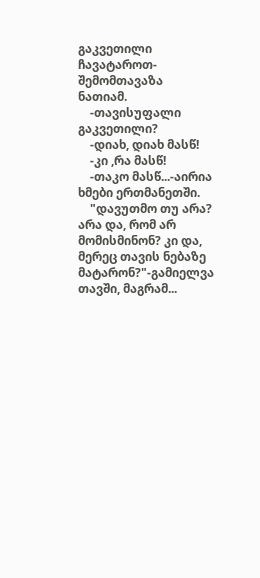გაკვეთილი ჩავატაროთ-შემომთავაზა ნათიამ.
    -თავისუფალი გაკვეთილი?
    -დიახ, დიახ მასწ!
    -კი ,რა მასწ!
    -თაკო მასწ...-აირია ხმები ერთმანეთში.
    "დავუთმო თუ არა? არა და, რომ არ მომისმინონ? კი და, მერეც თავის ნებაზე მატარონ?"-გამიელვა თავში, მაგრამ...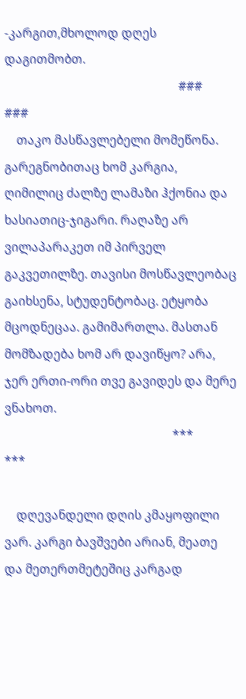-კარგით,მხოლოდ დღეს დაგითმობთ.
                                                          ###                ###
    თაკო მასწავლებელი მომეწონა. გარეგნობითაც ხომ კარგია, ღიმილიც ძალზე ლამაზი ჰქონია და ხასიათიც-ჯიგარი. რაღაზე არ ვილაპარაკეთ იმ პირველ გაკვეთილზე. თავისი მოსწავლეობაც გაიხსენა, სტუდენტობაც. ეტყობა მცოდნეცაა. გამიმართლა. მასთან მომზადება ხომ არ დავიწყო? არა, ჯერ ერთი-ორი თვე გავიდეს და მერე ვნახოთ.
                                                        ***                  ***

    დღევანდელი დღის კმაყოფილი ვარ. კარგი ბავშვები არიან, მეათე და მეთერთმეტეშიც კარგად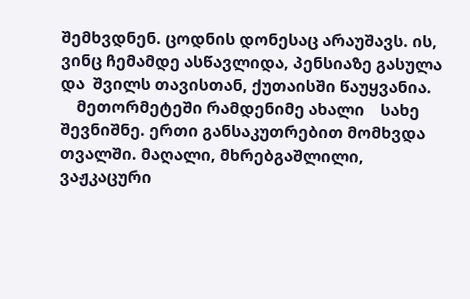შემხვდნენ. ცოდნის დონესაც არაუშავს. ის, ვინც ჩემამდე ასწავლიდა, პენსიაზე გასულა და  შვილს თავისთან, ქუთაისში წაუყვანია.
    მეთორმეტეში რამდენიმე ახალი    სახე  შევნიშნე. ერთი განსაკუთრებით მომხვდა თვალში. მაღალი, მხრებგაშლილი, ვაჟკაცური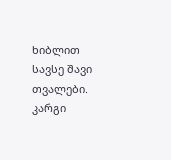ხიბლით სავსე შავი თვალები. კარგი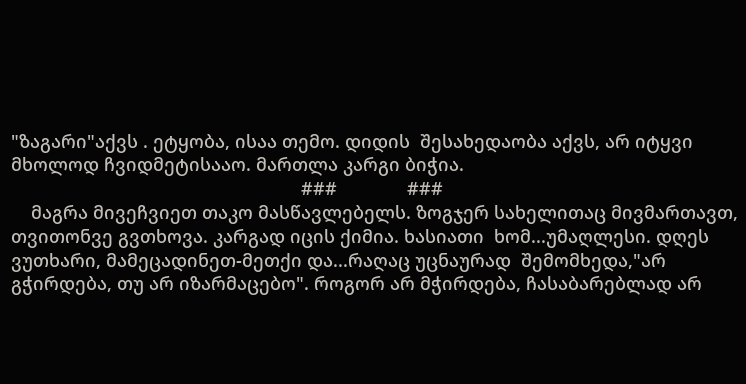"ზაგარი"აქვს . ეტყობა, ისაა თემო. დიდის  შესახედაობა აქვს, არ იტყვი მხოლოდ ჩვიდმეტისააო. მართლა კარგი ბიჭია.
                                                          ###              ###
    მაგრა მივეჩვიეთ თაკო მასწავლებელს. ზოგჯერ სახელითაც მივმართავთ, თვითონვე გვთხოვა. კარგად იცის ქიმია. ხასიათი  ხომ...უმაღლესი. დღეს ვუთხარი, მამეცადინეთ-მეთქი და...რაღაც უცნაურად  შემომხედა,"არ გჭირდება, თუ არ იზარმაცებო". როგორ არ მჭირდება, ჩასაბარებლად არ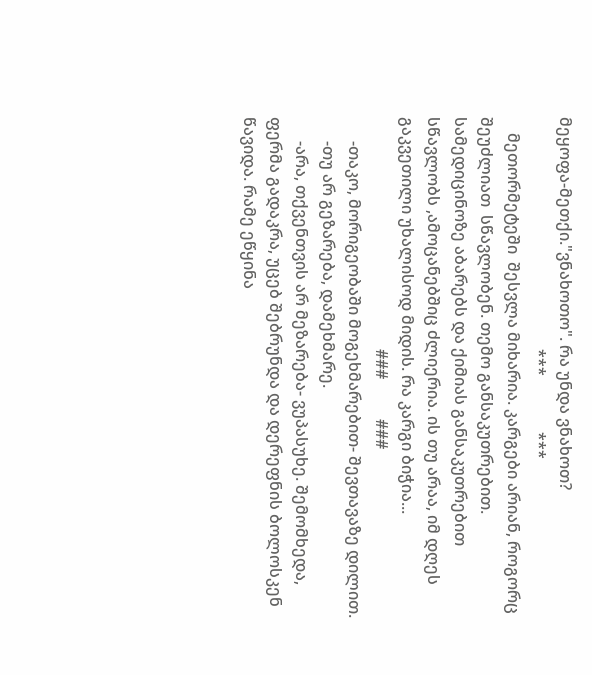მეყოფა-მეთქი."ვნახოთო". რა უნდა ვნახოთ?
                                                          ***              ***
    მეთორმეტეში  შესვლა მიხარია. კარგები არიან, როგორც  შეუძლიათ  სწავლობენ. თემო განსაკუთრებით. სამედიცინოზე აბარებს და ქიმიას განსაკუთრებით სწავლობს ,ამოცანებშიც ძლიერია. ის თუ არაა, იმ დღეს გაკვეთილი უხალისოდ მიდის. რა კარგი ბიჭია...
                                                          ###          ###
      -თაკო, მორიგეობაში მოგეხმარებით- შევთავაზე დილით.
      -თუ არ გეზარება, დამეხმარე.
      -არა, თქვენთვის არ მეზარება- ვუპასუხე. შემომხედა, ფერმა გადაკრა, უცებ შებრუნდა და დერეფნის ბოლოსკენ წავიდა. რამე ეწყინა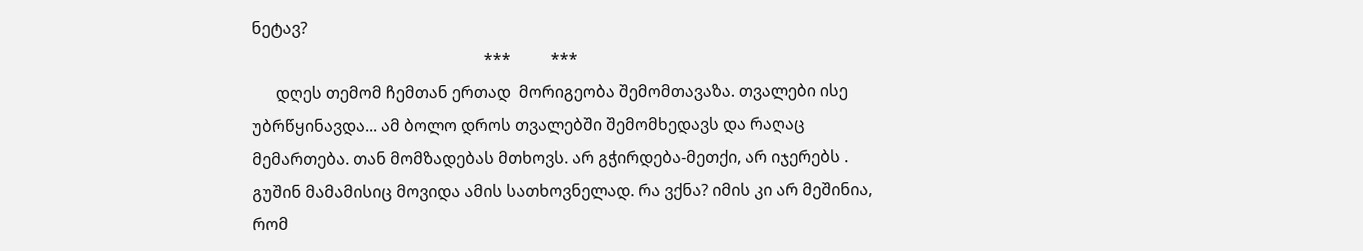ნეტავ?
                                                          ***          ***
      დღეს თემომ ჩემთან ერთად  მორიგეობა შემომთავაზა. თვალები ისე უბრწყინავდა... ამ ბოლო დროს თვალებში შემომხედავს და რაღაც მემართება. თან მომზადებას მთხოვს. არ გჭირდება-მეთქი, არ იჯერებს . გუშინ მამამისიც მოვიდა ამის სათხოვნელად. რა ვქნა? იმის კი არ მეშინია, რომ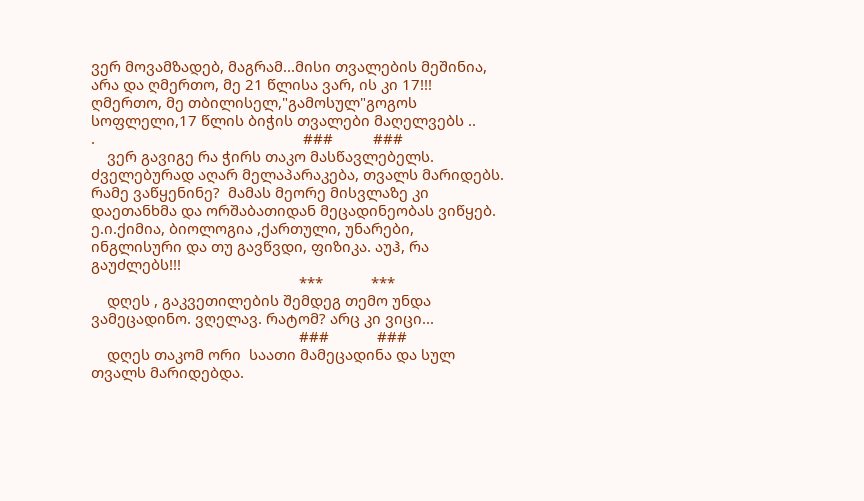ვერ მოვამზადებ, მაგრამ...მისი თვალების მეშინია, არა და ღმერთო, მე 21 წლისა ვარ, ის კი 17!!! ღმერთო, მე თბილისელ,"გამოსულ"გოგოს  სოფლელი,17 წლის ბიჭის თვალები მაღელვებს ..
.                                                    ###          ###
    ვერ გავიგე რა ჭირს თაკო მასწავლებელს. ძველებურად აღარ მელაპარაკება, თვალს მარიდებს. რამე ვაწყენინე?  მამას მეორე მისვლაზე კი დაეთანხმა და ორშაბათიდან მეცადინეობას ვიწყებ. ე.ი.ქიმია, ბიოლოგია ,ქართული, უნარები, ინგლისური და თუ გავწვდი, ფიზიკა. აუჰ, რა გაუძლებს!!!
                                                    ***            ***
    დღეს , გაკვეთილების შემდეგ თემო უნდა ვამეცადინო. ვღელავ. რატომ? არც კი ვიცი...
                                                    ###            ###
    დღეს თაკომ ორი  საათი მამეცადინა და სულ თვალს მარიდებდა.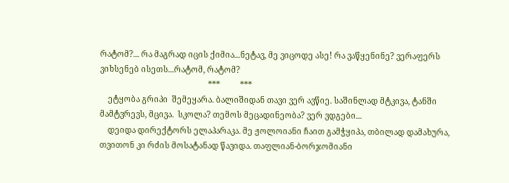რატომ?... რა მაგრად იცის ქიმია...ნეტავ, მე ვიცოდე ასე! რა ვაწყენინე? ვერაფერს ვიხსენებ ისეთს...რატომ, რატომ?
                                                      ***          ***
    ეტყობა გრიპი  შემეყარა. ბალიშიდან თავი ვერ ავწიე. საშინლად მტკივა, ტანში მამტვრევს, მცივა.  სკოლა? თემოს მეცადინეობა? ვერ ვდგები...
    დეიდა დირექტორს ელაპარაკა. მე ჟოლოიანი ჩაით გამჭყიპა, თბილად დამახურა, თვითონ კი რძის მოსატანად წავიდა. თაფლიან-ბორჯომიანი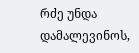რძე უნდა დამალევინოს,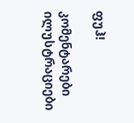ფუჰ!

კომენტარები ილუსტრაციები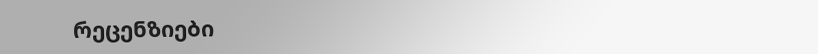რეცენზიები